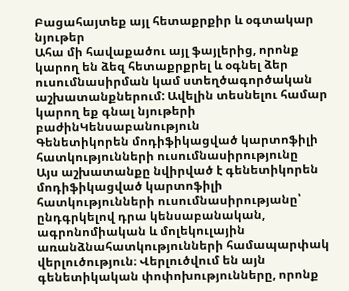Բացահայտեք այլ հետաքրքիր և օգտակար նյութեր
Ահա մի հավաքածու այլ ֆայլերից, որոնք կարող են ձեզ հետաքրքրել և օգնել ձեր ուսումնասիրման կամ ստեղծագործական աշխատանքներում: Ավելին տեսնելու համար կարող եք գնալ նյութերի բաժինԿենսաբանություն
Գենետիկորեն մոդիֆիկացված կարտոֆիլի հատկությունների ուսումնասիրությունը
Այս աշխատանքը նվիրված է գենետիկորեն մոդիֆիկացված կարտոֆիլի հատկությունների ուսումնասիրությանը՝ ընդգրկելով դրա կենսաբանական, ագրոնոմիական և մոլեկուլային առանձնահատկությունների համապարփակ վերլուծություն։ Վերլուծվում են այն գենետիկական փոփոխությունները, որոնք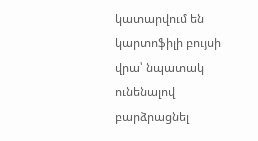կատարվում են կարտոֆիլի բույսի վրա՝ նպատակ ունենալով բարձրացնել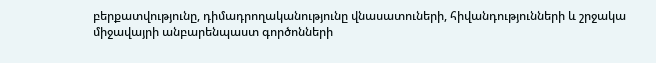բերքատվությունը, դիմադրողականությունը վնասատուների, հիվանդությունների և շրջակա միջավայրի անբարենպաստ գործոնների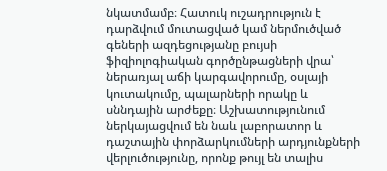նկատմամբ։ Հատուկ ուշադրություն է դարձվում մուտացված կամ ներմուծված գեների ազդեցությանը բույսի ֆիզիոլոգիական գործընթացների վրա՝ ներառյալ աճի կարգավորումը, օսլայի կուտակումը, պալարների որակը և սննդային արժեքը։ Աշխատությունում ներկայացվում են նաև լաբորատոր և դաշտային փորձարկումների արդյունքների վերլուծությունը, որոնք թույլ են տալիս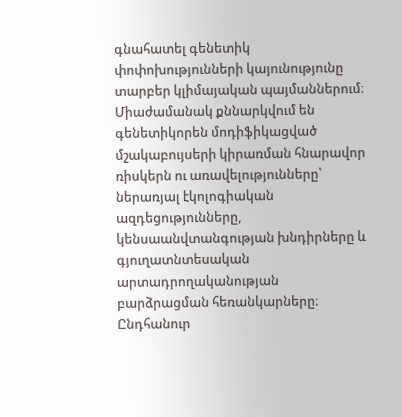գնահատել գենետիկ փոփոխությունների կայունությունը տարբեր կլիմայական պայմաններում։ Միաժամանակ քննարկվում են գենետիկորեն մոդիֆիկացված մշակաբույսերի կիրառման հնարավոր ռիսկերն ու առավելությունները՝ ներառյալ էկոլոգիական ազդեցությունները, կենսաանվտանգության խնդիրները և գյուղատնտեսական արտադրողականության բարձրացման հեռանկարները։ Ընդհանուր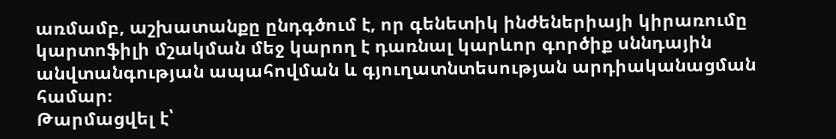առմամբ, աշխատանքը ընդգծում է, որ գենետիկ ինժեներիայի կիրառումը կարտոֆիլի մշակման մեջ կարող է դառնալ կարևոր գործիք սննդային անվտանգության ապահովման և գյուղատնտեսության արդիականացման համար։
Թարմացվել է՝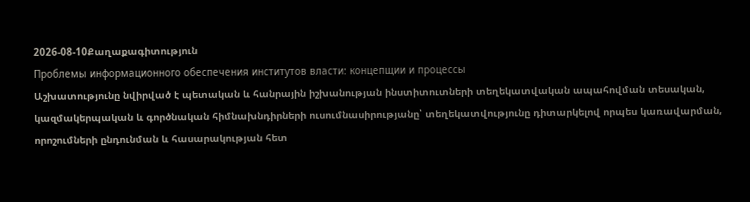2026-08-10Քաղաքագիտություն
Проблемы информационного обеспечения институтов власти: концепщии и процессы
Աշխատությունը նվիրված է պետական և հանրային իշխանության ինստիտուտների տեղեկատվական ապահովման տեսական, կազմակերպական և գործնական հիմնախնդիրների ուսումնասիրությանը՝ տեղեկատվությունը դիտարկելով որպես կառավարման, որոշումների ընդունման և հասարակության հետ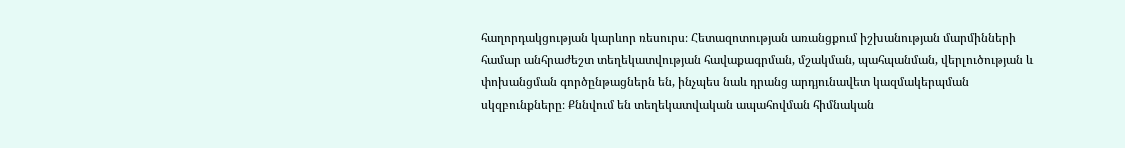հաղորդակցության կարևոր ռեսուրս։ Հետազոտության առանցքում իշխանության մարմինների համար անհրաժեշտ տեղեկատվության հավաքագրման, մշակման, պահպանման, վերլուծության և փոխանցման գործընթացներն են, ինչպես նաև դրանց արդյունավետ կազմակերպման սկզբունքները։ Քննվում են տեղեկատվական ապահովման հիմնական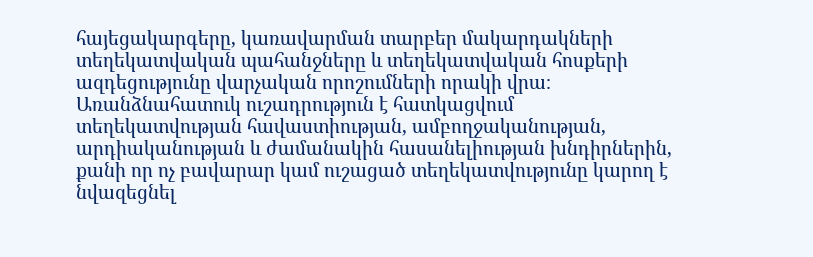հայեցակարգերը, կառավարման տարբեր մակարդակների տեղեկատվական պահանջները և տեղեկատվական հոսքերի ազդեցությունը վարչական որոշումների որակի վրա։ Առանձնահատուկ ուշադրություն է հատկացվում տեղեկատվության հավաստիության, ամբողջականության, արդիականության և ժամանակին հասանելիության խնդիրներին, քանի որ ոչ բավարար կամ ուշացած տեղեկատվությունը կարող է նվազեցնել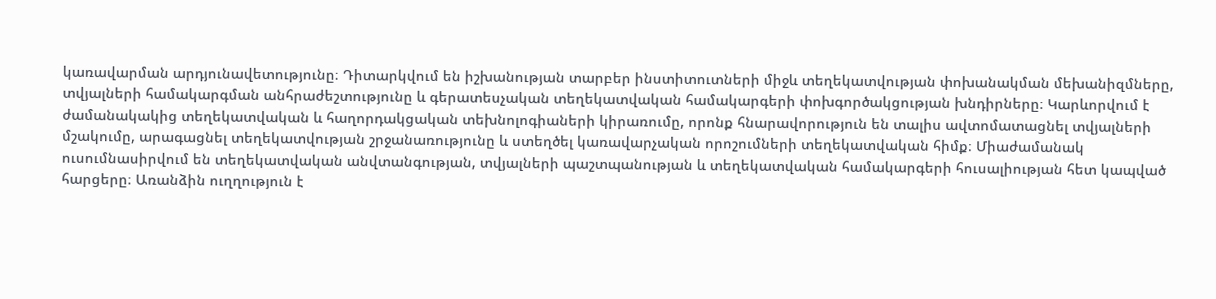կառավարման արդյունավետությունը։ Դիտարկվում են իշխանության տարբեր ինստիտուտների միջև տեղեկատվության փոխանակման մեխանիզմները, տվյալների համակարգման անհրաժեշտությունը և գերատեսչական տեղեկատվական համակարգերի փոխգործակցության խնդիրները։ Կարևորվում է ժամանակակից տեղեկատվական և հաղորդակցական տեխնոլոգիաների կիրառումը, որոնք հնարավորություն են տալիս ավտոմատացնել տվյալների մշակումը, արագացնել տեղեկատվության շրջանառությունը և ստեղծել կառավարչական որոշումների տեղեկատվական հիմք։ Միաժամանակ ուսումնասիրվում են տեղեկատվական անվտանգության, տվյալների պաշտպանության և տեղեկատվական համակարգերի հուսալիության հետ կապված հարցերը։ Առանձին ուղղություն է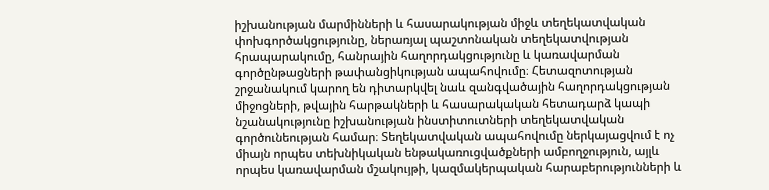իշխանության մարմինների և հասարակության միջև տեղեկատվական փոխգործակցությունը, ներառյալ պաշտոնական տեղեկատվության հրապարակումը, հանրային հաղորդակցությունը և կառավարման գործընթացների թափանցիկության ապահովումը։ Հետազոտության շրջանակում կարող են դիտարկվել նաև զանգվածային հաղորդակցության միջոցների, թվային հարթակների և հասարակական հետադարձ կապի նշանակությունը իշխանության ինստիտուտների տեղեկատվական գործունեության համար։ Տեղեկատվական ապահովումը ներկայացվում է ոչ միայն որպես տեխնիկական ենթակառուցվածքների ամբողջություն, այլև որպես կառավարման մշակույթի, կազմակերպական հարաբերությունների և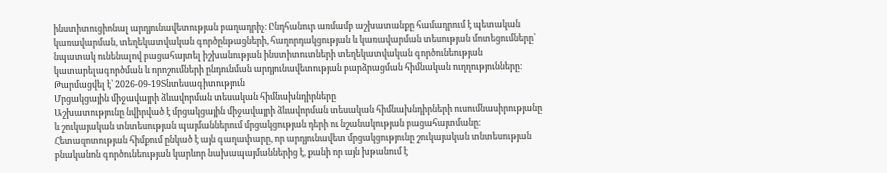ինստիտուցիոնալ արդյունավետության բաղադրիչ։ Ընդհանուր առմամբ աշխատանքը համադրում է պետական կառավարման, տեղեկատվական գործընթացների, հաղորդակցության և կառավարման տեսության մոտեցումները՝ նպատակ ունենալով բացահայտել իշխանության ինստիտուտների տեղեկատվական գործունեության կատարելագործման և որոշումների ընդունման արդյունավետության բարձրացման հիմնական ուղղությունները։
Թարմացվել է՝ 2026-09-19Տնտեսագիտություն
Մրցակցային միջավայրի ձևավորման տեսական հիմնախնդիրները
Աշխատությունը նվիրված է մրցակցային միջավայրի ձևավորման տեսական հիմնախնդիրների ուսումնասիրությանը և շուկայական տնտեսության պայմաններում մրցակցության դերի ու նշանակության բացահայտմանը։ Հետազոտության հիմքում ընկած է այն գաղափարը, որ արդյունավետ մրցակցությունը շուկայական տնտեսության բնականոն գործունեության կարևոր նախապայմաններից է, քանի որ այն խթանում է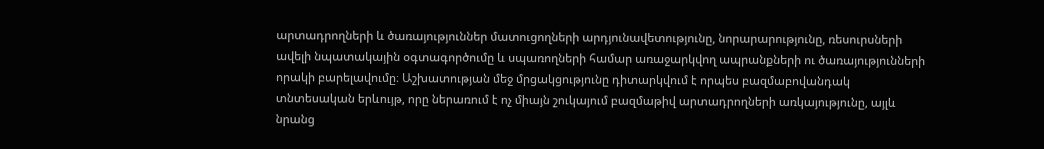արտադրողների և ծառայություններ մատուցողների արդյունավետությունը, նորարարությունը, ռեսուրսների ավելի նպատակային օգտագործումը և սպառողների համար առաջարկվող ապրանքների ու ծառայությունների որակի բարելավումը։ Աշխատության մեջ մրցակցությունը դիտարկվում է որպես բազմաբովանդակ տնտեսական երևույթ, որը ներառում է ոչ միայն շուկայում բազմաթիվ արտադրողների առկայությունը, այլև նրանց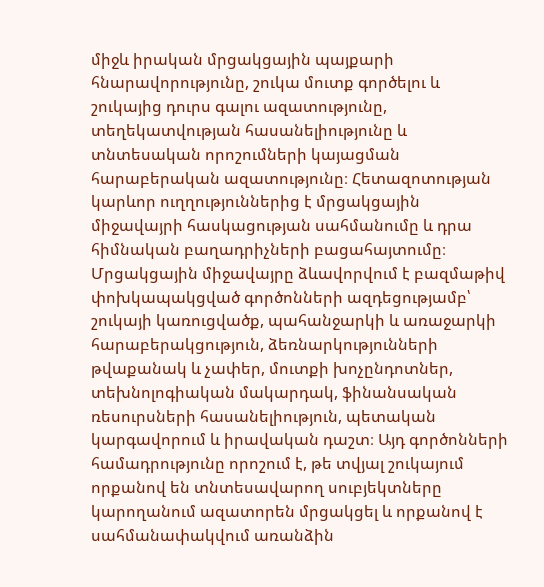միջև իրական մրցակցային պայքարի հնարավորությունը, շուկա մուտք գործելու և շուկայից դուրս գալու ազատությունը, տեղեկատվության հասանելիությունը և տնտեսական որոշումների կայացման հարաբերական ազատությունը։ Հետազոտության կարևոր ուղղություններից է մրցակցային միջավայրի հասկացության սահմանումը և դրա հիմնական բաղադրիչների բացահայտումը։ Մրցակցային միջավայրը ձևավորվում է բազմաթիվ փոխկապակցված գործոնների ազդեցությամբ՝ շուկայի կառուցվածք, պահանջարկի և առաջարկի հարաբերակցություն, ձեռնարկությունների թվաքանակ և չափեր, մուտքի խոչընդոտներ, տեխնոլոգիական մակարդակ, ֆինանսական ռեսուրսների հասանելիություն, պետական կարգավորում և իրավական դաշտ։ Այդ գործոնների համադրությունը որոշում է, թե տվյալ շուկայում որքանով են տնտեսավարող սուբյեկտները կարողանում ազատորեն մրցակցել և որքանով է սահմանափակվում առանձին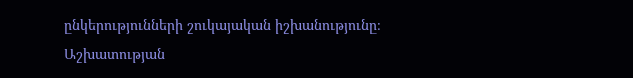ընկերությունների շուկայական իշխանությունը։ Աշխատության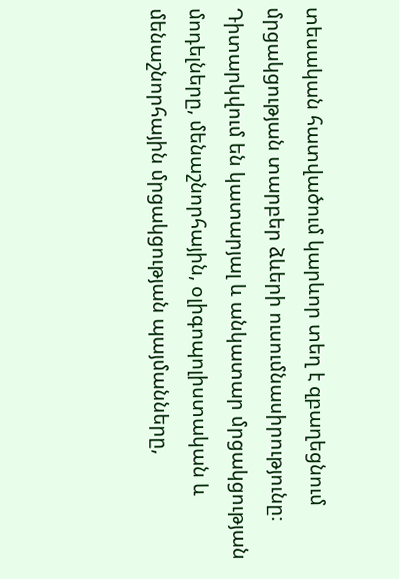տեսական հատվածում կարևոր տեղ է զբաղեցնում մրցակցության տարբեր ձևերի ուսումնասիրությունը։ Դիտարկվում են կատարյալ և անկատար մրցակցության մոդելները, մենաշնորհային, օլիգոպոլիստական և մենաշնորհային մրցակցության պայմանները,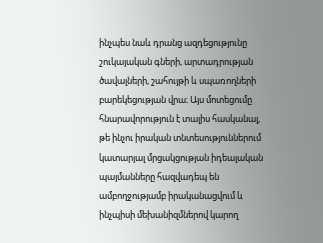ինչպես նաև դրանց ազդեցությունը շուկայական գների, արտադրության ծավալների, շահույթի և սպառողների բարեկեցության վրա։ Այս մոտեցումը հնարավորություն է տալիս հասկանալ, թե ինչու իրական տնտեսություններում կատարյալ մրցակցության իդեալական պայմանները հազվադեպ են ամբողջությամբ իրականացվում և ինչպիսի մեխանիզմներով կարող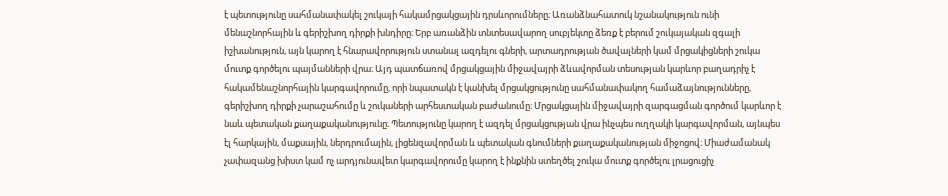է պետությունը սահմանափակել շուկայի հակամրցակցային դրսևորումները։ Առանձնահատուկ նշանակություն ունի մենաշնորհային և գերիշխող դիրքի խնդիրը։ Երբ առանձին տնտեսավարող սուբյեկտը ձեռք է բերում շուկայական զգալի իշխանություն, այն կարող է հնարավորություն ստանալ ազդելու գների, արտադրության ծավալների կամ մրցակիցների շուկա մուտք գործելու պայմանների վրա։ Այդ պատճառով մրցակցային միջավայրի ձևավորման տեսության կարևոր բաղադրիչ է հակամենաշնորհային կարգավորումը, որի նպատակն է կանխել մրցակցությունը սահմանափակող համաձայնությունները, գերիշխող դիրքի չարաշահումը և շուկաների արհեստական բաժանումը։ Մրցակցային միջավայրի զարգացման գործում կարևոր է նաև պետական քաղաքականությունը։ Պետությունը կարող է ազդել մրցակցության վրա ինչպես ուղղակի կարգավորման, այնպես էլ հարկային, մաքսային, ներդրումային, լիցենզավորման և պետական գնումների քաղաքականության միջոցով։ Միաժամանակ չափազանց խիստ կամ ոչ արդյունավետ կարգավորումը կարող է ինքնին ստեղծել շուկա մուտք գործելու լրացուցիչ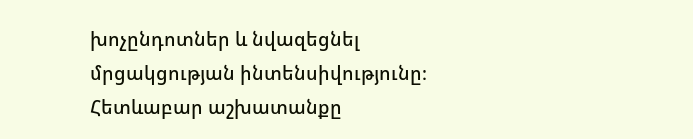խոչընդոտներ և նվազեցնել մրցակցության ինտենսիվությունը։ Հետևաբար աշխատանքը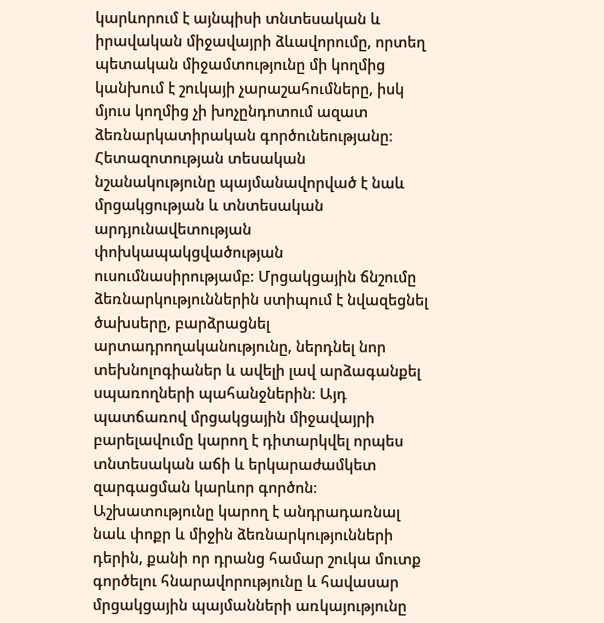կարևորում է այնպիսի տնտեսական և իրավական միջավայրի ձևավորումը, որտեղ պետական միջամտությունը մի կողմից կանխում է շուկայի չարաշահումները, իսկ մյուս կողմից չի խոչընդոտում ազատ ձեռնարկատիրական գործունեությանը։ Հետազոտության տեսական նշանակությունը պայմանավորված է նաև մրցակցության և տնտեսական արդյունավետության փոխկապակցվածության ուսումնասիրությամբ։ Մրցակցային ճնշումը ձեռնարկություններին ստիպում է նվազեցնել ծախսերը, բարձրացնել արտադրողականությունը, ներդնել նոր տեխնոլոգիաներ և ավելի լավ արձագանքել սպառողների պահանջներին։ Այդ պատճառով մրցակցային միջավայրի բարելավումը կարող է դիտարկվել որպես տնտեսական աճի և երկարաժամկետ զարգացման կարևոր գործոն։ Աշխատությունը կարող է անդրադառնալ նաև փոքր և միջին ձեռնարկությունների դերին, քանի որ դրանց համար շուկա մուտք գործելու հնարավորությունը և հավասար մրցակցային պայմանների առկայությունը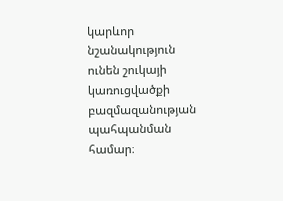կարևոր նշանակություն ունեն շուկայի կառուցվածքի բազմազանության պահպանման համար։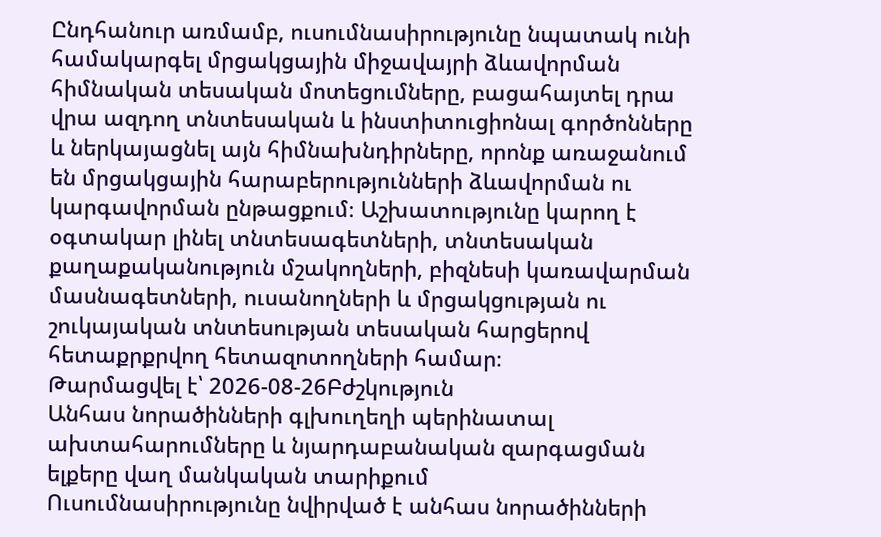Ընդհանուր առմամբ, ուսումնասիրությունը նպատակ ունի համակարգել մրցակցային միջավայրի ձևավորման հիմնական տեսական մոտեցումները, բացահայտել դրա վրա ազդող տնտեսական և ինստիտուցիոնալ գործոնները և ներկայացնել այն հիմնախնդիրները, որոնք առաջանում են մրցակցային հարաբերությունների ձևավորման ու կարգավորման ընթացքում։ Աշխատությունը կարող է օգտակար լինել տնտեսագետների, տնտեսական քաղաքականություն մշակողների, բիզնեսի կառավարման մասնագետների, ուսանողների և մրցակցության ու շուկայական տնտեսության տեսական հարցերով հետաքրքրվող հետազոտողների համար։
Թարմացվել է՝ 2026-08-26Բժշկություն
Անհաս նորածինների գլխուղեղի պերինատալ ախտահարումները և նյարդաբանական զարգացման ելքերը վաղ մանկական տարիքում
Ուսումնասիրությունը նվիրված է անհաս նորածինների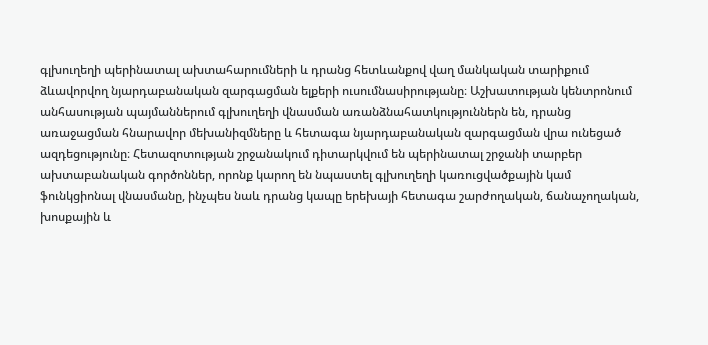գլխուղեղի պերինատալ ախտահարումների և դրանց հետևանքով վաղ մանկական տարիքում ձևավորվող նյարդաբանական զարգացման ելքերի ուսումնասիրությանը։ Աշխատության կենտրոնում անհասության պայմաններում գլխուղեղի վնասման առանձնահատկություններն են, դրանց առաջացման հնարավոր մեխանիզմները և հետագա նյարդաբանական զարգացման վրա ունեցած ազդեցությունը։ Հետազոտության շրջանակում դիտարկվում են պերինատալ շրջանի տարբեր ախտաբանական գործոններ, որոնք կարող են նպաստել գլխուղեղի կառուցվածքային կամ ֆունկցիոնալ վնասմանը, ինչպես նաև դրանց կապը երեխայի հետագա շարժողական, ճանաչողական, խոսքային և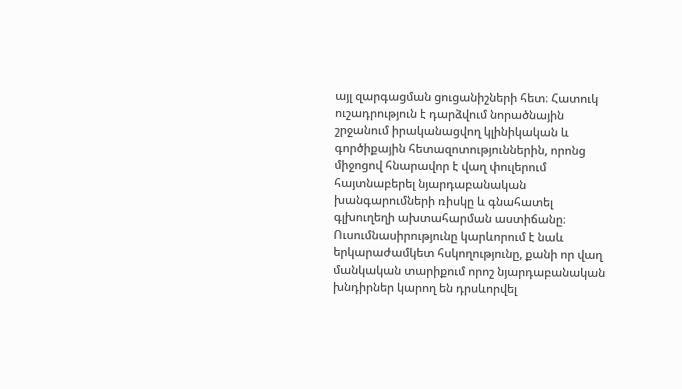այլ զարգացման ցուցանիշների հետ։ Հատուկ ուշադրություն է դարձվում նորածնային շրջանում իրականացվող կլինիկական և գործիքային հետազոտություններին, որոնց միջոցով հնարավոր է վաղ փուլերում հայտնաբերել նյարդաբանական խանգարումների ռիսկը և գնահատել գլխուղեղի ախտահարման աստիճանը։ Ուսումնասիրությունը կարևորում է նաև երկարաժամկետ հսկողությունը, քանի որ վաղ մանկական տարիքում որոշ նյարդաբանական խնդիրներ կարող են դրսևորվել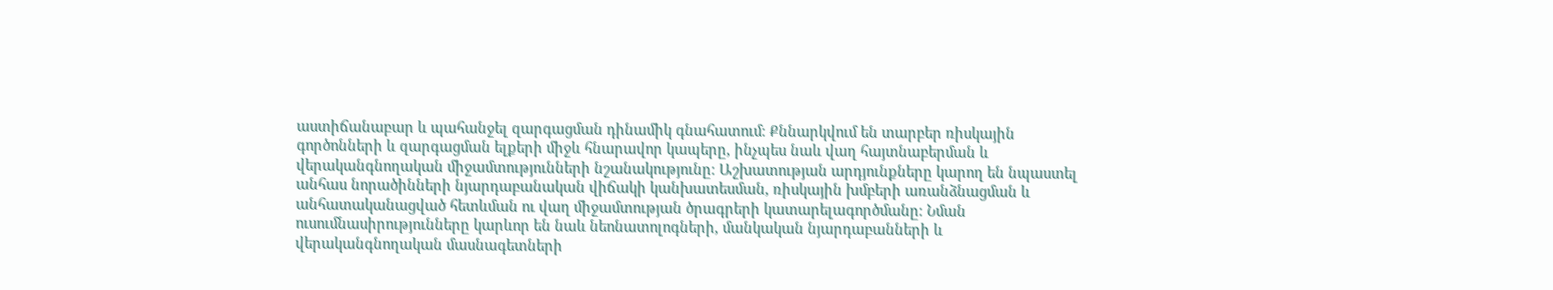աստիճանաբար և պահանջել զարգացման դինամիկ գնահատում։ Քննարկվում են տարբեր ռիսկային գործոնների և զարգացման ելքերի միջև հնարավոր կապերը, ինչպես նաև վաղ հայտնաբերման և վերականգնողական միջամտությունների նշանակությունը։ Աշխատության արդյունքները կարող են նպաստել անհաս նորածինների նյարդաբանական վիճակի կանխատեսման, ռիսկային խմբերի առանձնացման և անհատականացված հետևման ու վաղ միջամտության ծրագրերի կատարելագործմանը։ Նման ուսումնասիրությունները կարևոր են նաև նեոնատոլոգների, մանկական նյարդաբանների և վերականգնողական մասնագետների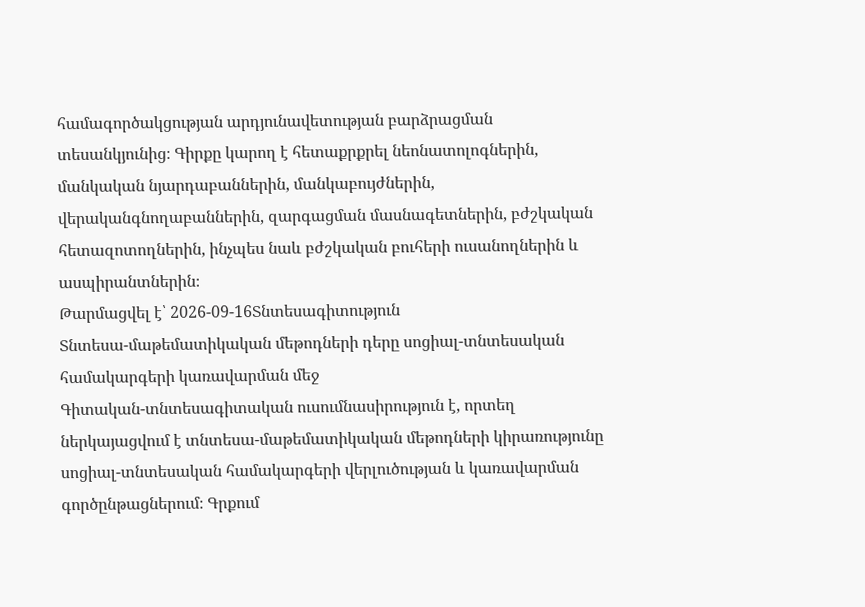համագործակցության արդյունավետության բարձրացման տեսանկյունից։ Գիրքը կարող է հետաքրքրել նեոնատոլոգներին, մանկական նյարդաբաններին, մանկաբույժներին, վերականգնողաբաններին, զարգացման մասնագետներին, բժշկական հետազոտողներին, ինչպես նաև բժշկական բուհերի ուսանողներին և ասպիրանտներին։
Թարմացվել է՝ 2026-09-16Տնտեսագիտություն
Տնտեսա-մաթեմատիկական մեթոդների դերը սոցիալ-տնտեսական համակարգերի կառավարման մեջ
Գիտական-տնտեսագիտական ուսումնասիրություն է, որտեղ ներկայացվում է տնտեսա-մաթեմատիկական մեթոդների կիրառությունը սոցիալ-տնտեսական համակարգերի վերլուծության և կառավարման գործընթացներում։ Գրքում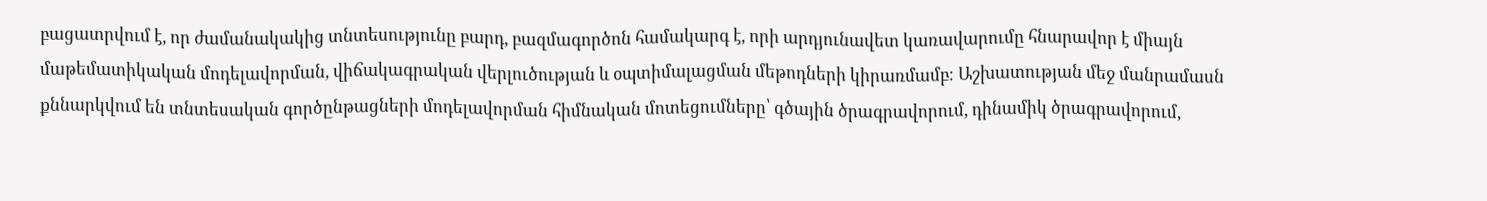բացատրվում է, որ ժամանակակից տնտեսությունը բարդ, բազմագործոն համակարգ է, որի արդյունավետ կառավարումը հնարավոր է միայն մաթեմատիկական մոդելավորման, վիճակագրական վերլուծության և օպտիմալացման մեթոդների կիրառմամբ։ Աշխատության մեջ մանրամասն քննարկվում են տնտեսական գործընթացների մոդելավորման հիմնական մոտեցումները՝ գծային ծրագրավորում, դինամիկ ծրագրավորում,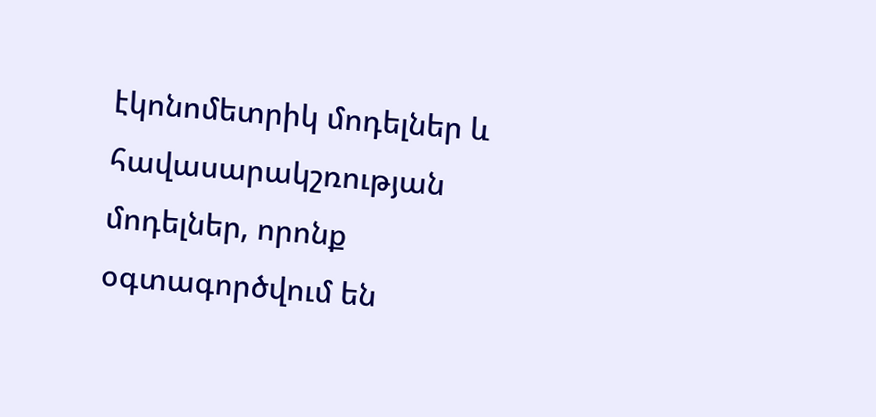էկոնոմետրիկ մոդելներ և հավասարակշռության մոդելներ, որոնք օգտագործվում են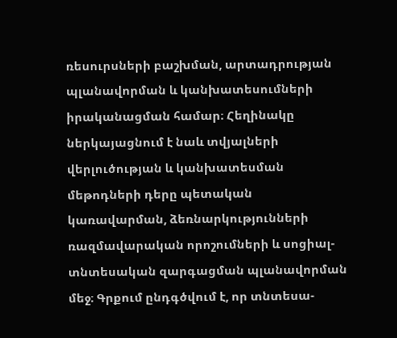ռեսուրսների բաշխման, արտադրության պլանավորման և կանխատեսումների իրականացման համար։ Հեղինակը ներկայացնում է նաև տվյալների վերլուծության և կանխատեսման մեթոդների դերը պետական կառավարման, ձեռնարկությունների ռազմավարական որոշումների և սոցիալ-տնտեսական զարգացման պլանավորման մեջ։ Գրքում ընդգծվում է, որ տնտեսա-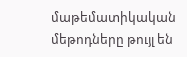մաթեմատիկական մեթոդները թույլ են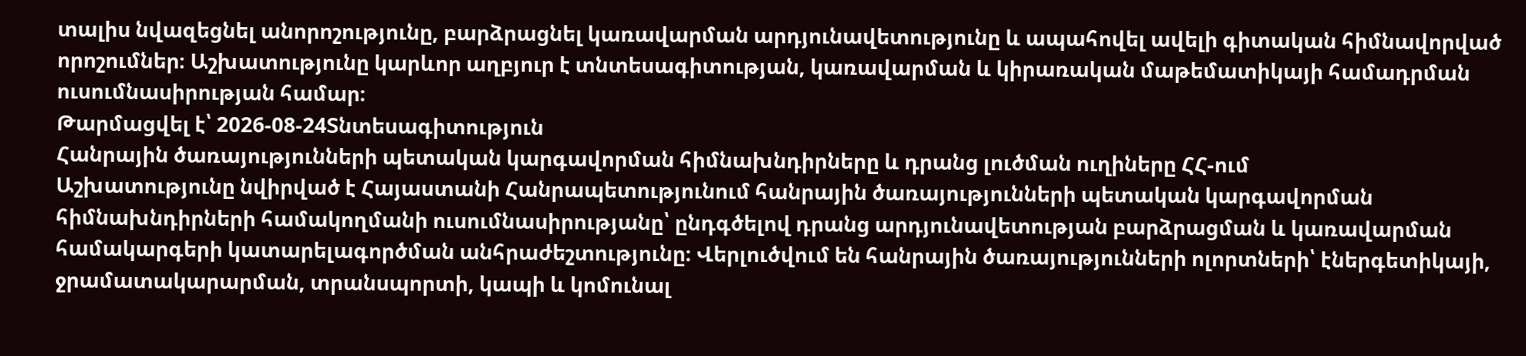տալիս նվազեցնել անորոշությունը, բարձրացնել կառավարման արդյունավետությունը և ապահովել ավելի գիտական հիմնավորված որոշումներ։ Աշխատությունը կարևոր աղբյուր է տնտեսագիտության, կառավարման և կիրառական մաթեմատիկայի համադրման ուսումնասիրության համար։
Թարմացվել է՝ 2026-08-24Տնտեսագիտություն
Հանրային ծառայությունների պետական կարգավորման հիմնախնդիրները և դրանց լուծման ուղիները ՀՀ-ում
Աշխատությունը նվիրված է Հայաստանի Հանրապետությունում հանրային ծառայությունների պետական կարգավորման հիմնախնդիրների համակողմանի ուսումնասիրությանը՝ ընդգծելով դրանց արդյունավետության բարձրացման և կառավարման համակարգերի կատարելագործման անհրաժեշտությունը։ Վերլուծվում են հանրային ծառայությունների ոլորտների՝ էներգետիկայի, ջրամատակարարման, տրանսպորտի, կապի և կոմունալ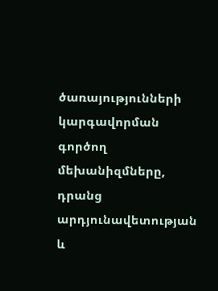ծառայությունների կարգավորման գործող մեխանիզմները, դրանց արդյունավետության և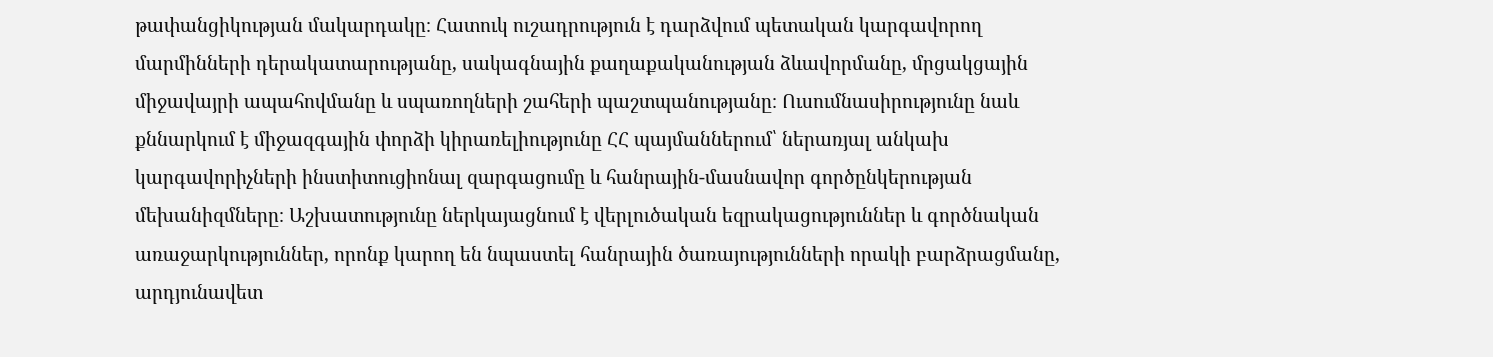թափանցիկության մակարդակը։ Հատուկ ուշադրություն է դարձվում պետական կարգավորող մարմինների դերակատարությանը, սակագնային քաղաքականության ձևավորմանը, մրցակցային միջավայրի ապահովմանը և սպառողների շահերի պաշտպանությանը։ Ուսումնասիրությունը նաև քննարկում է միջազգային փորձի կիրառելիությունը ՀՀ պայմաններում՝ ներառյալ անկախ կարգավորիչների ինստիտուցիոնալ զարգացումը և հանրային-մասնավոր գործընկերության մեխանիզմները։ Աշխատությունը ներկայացնում է վերլուծական եզրակացություններ և գործնական առաջարկություններ, որոնք կարող են նպաստել հանրային ծառայությունների որակի բարձրացմանը, արդյունավետ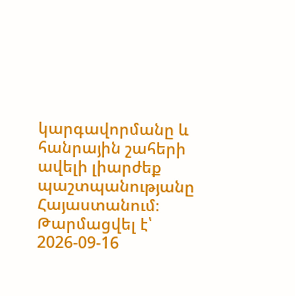կարգավորմանը և հանրային շահերի ավելի լիարժեք պաշտպանությանը Հայաստանում։
Թարմացվել է՝ 2026-09-16